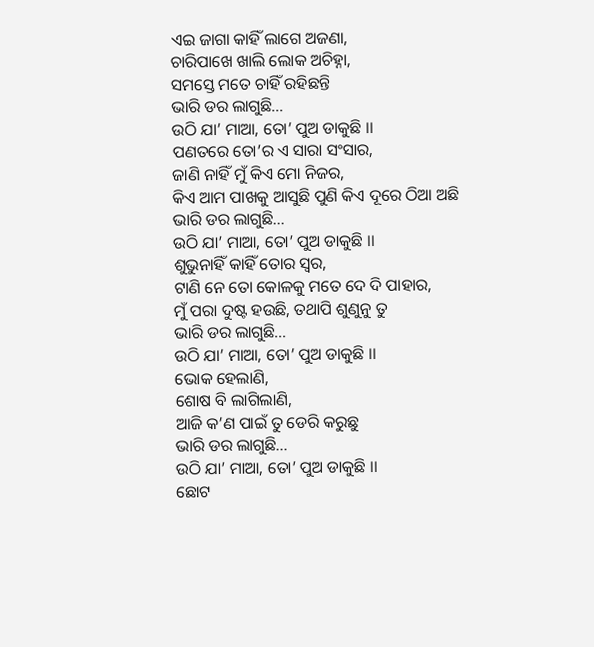ଏଇ ଜାଗା କାହିଁ ଲାଗେ ଅଜଣା,
ଚାରିପାଖେ ଖାଲି ଲୋକ ଅଚିହ୍ନା,
ସମସ୍ତେ ମତେ ଚାହିଁ ରହିଛନ୍ତି
ଭାରି ଡର ଲାଗୁଛି…
ଉଠି ଯା’ ମାଆ, ତୋ’ ପୁଅ ଡାକୁଛି ।।
ପଣତରେ ତୋ’ର ଏ ସାରା ସଂସାର,
ଜାଣି ନାହିଁ ମୁଁ କିଏ ମୋ ନିଜର,
କିଏ ଆମ ପାଖକୁ ଆସୁଛି ପୁଣି କିଏ ଦୂରେ ଠିଆ ଅଛି
ଭାରି ଡର ଲାଗୁଛି…
ଉଠି ଯା’ ମାଆ, ତୋ’ ପୁଅ ଡାକୁଛି ।।
ଶୁଭୁନାହିଁ କାହିଁ ତୋର ସ୍ୱର,
ଟାଣି ନେ ତୋ କୋଳକୁ ମତେ ଦେ ଦି ପାହାର,
ମୁଁ ପରା ଦୁଷ୍ଟ ହଉଛି, ତଥାପି ଶୁଣୁନୁ ତୁ
ଭାରି ଡର ଲାଗୁଛି…
ଉଠି ଯା’ ମାଆ, ତୋ’ ପୁଅ ଡାକୁଛି ।।
ଭୋକ ହେଲାଣି,
ଶୋଷ ବି ଲାଗିଲାଣି,
ଆଜି କ’ଣ ପାଇଁ ତୁ ଡେରି କରୁଛୁ
ଭାରି ଡର ଲାଗୁଛି…
ଉଠି ଯା’ ମାଆ, ତୋ’ ପୁଅ ଡାକୁଛି ।।
ଛୋଟ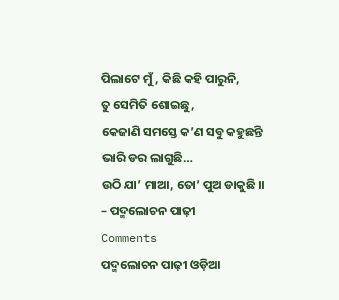ପିଲାଟେ ମୁଁ, କିଛି କହି ପାରୁନି,
ତୁ ସେମିତି ଶୋଇଛୁ,
କେଜାଣି ସମସ୍ତେ କ’ଣ ସବୁ କହୁଛନ୍ତି
ଭାରି ଡର ଲାଗୁଛି…
ଉଠି ଯା’ ମାଆ, ତୋ’ ପୁଅ ଡାକୁଛି ।।
– ପଦ୍ମଲୋଚନ ପାଢ଼ୀ
Comments
ପଦ୍ମଲୋଚନ ପାଢ଼ୀ ଓଡ଼ିଆ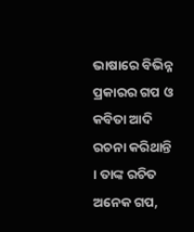ଭାଷାରେ ବିଭିନ୍ନ ପ୍ରକାରର ଗପ ଓ କବିତା ଆଦି ରଚନା କରିଥାନ୍ତି । ତାଙ୍କ ରଚିତ ଅନେକ ଗପ,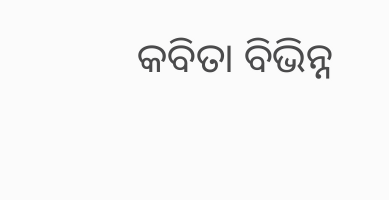କବିତା ବିଭିନ୍ନ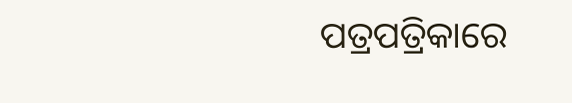ପତ୍ରପତ୍ରିକାରେ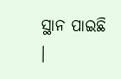ସ୍ଥାନ ପାଇଛି ।